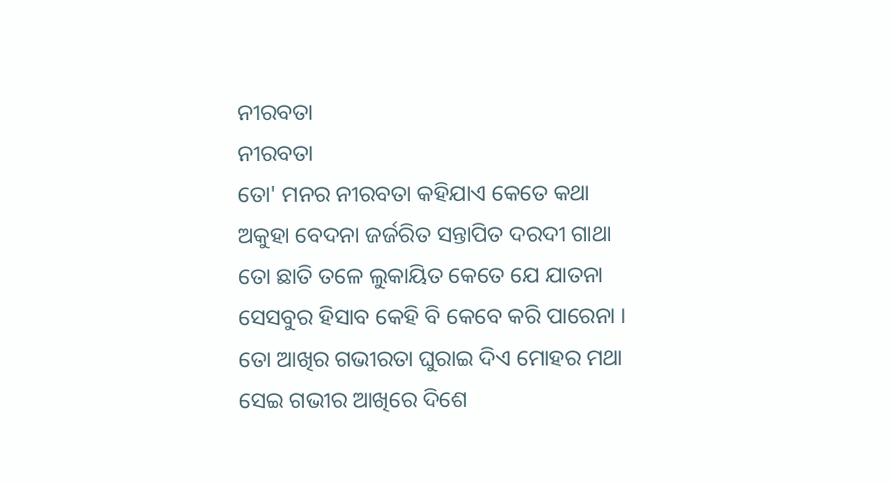ନୀରବତା
ନୀରବତା
ତୋ' ମନର ନୀରବତା କହିଯାଏ କେତେ କଥା
ଅକୁହା ବେଦନା ଜର୍ଜରିତ ସନ୍ତାପିତ ଦରଦୀ ଗାଥା
ତୋ ଛାତି ତଳେ ଲୁକାୟିତ କେତେ ଯେ ଯାତନା
ସେସବୁର ହିସାବ କେହି ବି କେବେ କରି ପାରେନା ।
ତୋ ଆଖିର ଗଭୀରତା ଘୁରାଇ ଦିଏ ମୋହର ମଥା
ସେଇ ଗଭୀର ଆଖିରେ ଦିଶେ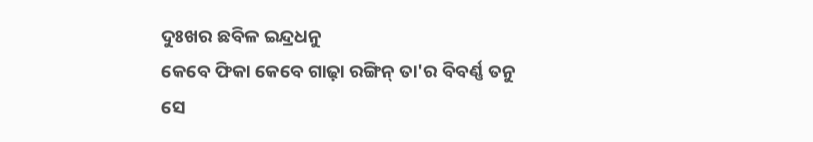ଦୁଃଖର ଛବିଳ ଇନ୍ଦ୍ରଧନୁ
କେବେ ଫିକା କେବେ ଗାଢ଼ା ରଙ୍ଗିନ୍ ତା'ର ବିବର୍ଣ୍ଣ ତନୁ
ସେ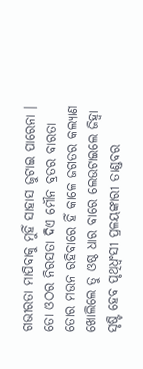ଗଭୀରତା ମାପିବାକୁ ମୁହିଁ ସାହାସ ଜୁଟାଇ ପାରେନା ।
ତୋ ଓଠର ନିରସତା ଦିଏ ମୌନ ବ୍ରତର ବାରତା
ତୋର ମଉନ ରହିବାରେ ହିଁ କାଳେ ଜଗତର କଲ୍ୟାଣ
ଖୋଲିଲେ ତୁ ଓଷ୍ଠ ଧାର ବାରେ ଲେଉଟାଇଲେ ଜିହ୍ଵା
ସୃଷ୍ଟି ହେବ ପୃଥିଧ୍ବଂସୀ ପ୍ରଳୟଙ୍କାରୀ ତାଣ୍ଡବର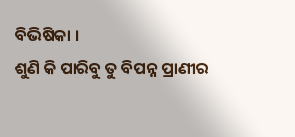ବିଭିଷିକା ।
ଶୁଣି କି ପାରିବୁ ତୁ ବିପନ୍ନ ପ୍ରାଣୀର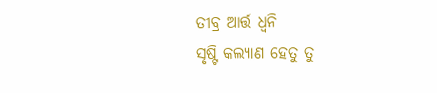ତୀବ୍ର ଆର୍ତ୍ତ ଧ୍ବନି
ସୃଷ୍ଟି କଲ୍ୟାଣ ହେତୁ ତୁ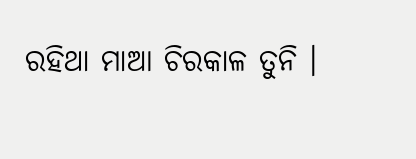ରହିଥା ମାଆ ଚିରକାଳ ତୁନି ।